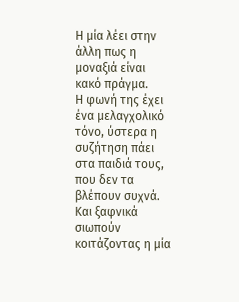Η μία λέει στην άλλη πως η μοναξιά είναι κακό πράγμα.
Η φωνή της έχει ένα μελαγχολικό τόνο, ύστερα η συζήτηση πάει στα παιδιά τους, που δεν τα βλέπουν συχνά.
Και ξαφνικά σιωπούν κοιτάζοντας η μία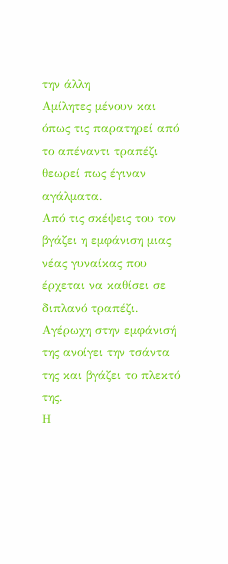την άλλη
Αμίλητες μένουν και όπως τις παρατηρεί από το απέναντι τραπέζι θεωρεί πως έγιναν αγάλματα.
Από τις σκέψεις του τον βγάζει η εμφάνιση μιας νέας γυναίκας που έρχεται να καθίσει σε διπλανό τραπέζι.
Αγέρωχη στην εμφάνισή της ανοίγει την τσάντα της και βγάζει το πλεκτό της.
Η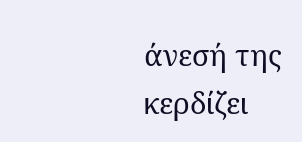άνεσή της κερδίζει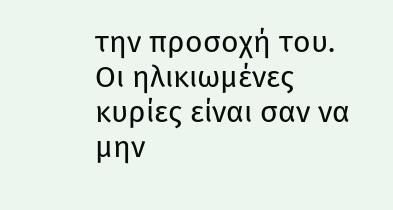την προσοχή του.
Οι ηλικιωμένες κυρίες είναι σαν να μην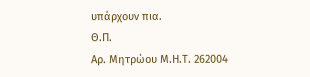υπάρχουν πια.
Θ.Π.
Αρ. Μητρώου Μ.Η.Τ. 262004